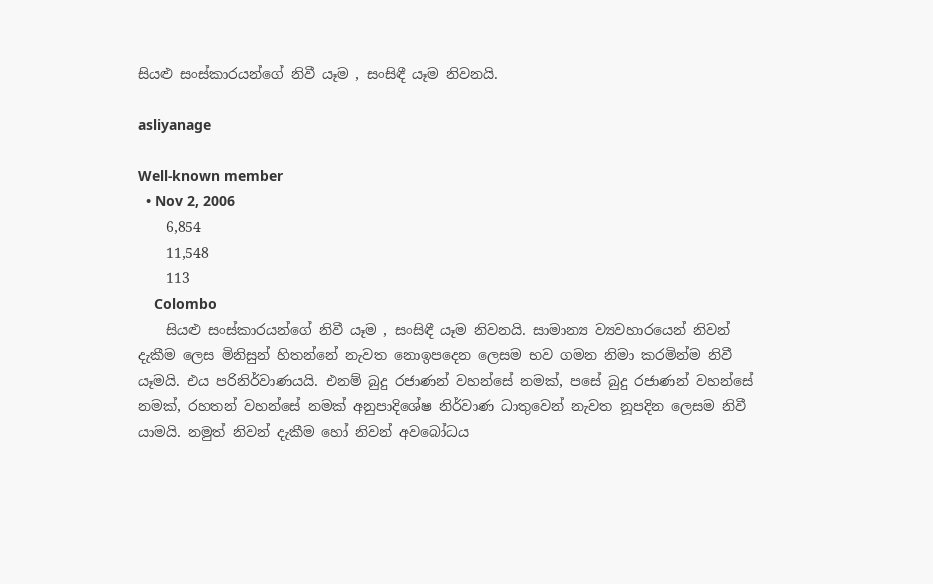සියළු සංස්කාරයන්ගේ නිවී යෑම , සංසිඳී යෑම නිවනයි.

asliyanage

Well-known member
  • Nov 2, 2006
    6,854
    11,548
    113
    Colombo
    සියළු සංස්කාරයන්ගේ නිවී යෑම , සංසිඳී යෑම නිවනයි. සාමාන්‍ය ව්‍යවහාරයෙන් නිවන් දැකීම ලෙස මිනිසුන් හිතන්නේ නැවත නොඉපදෙන ලෙසම භව ගමන නිමා කරමින්ම නිවී යෑමයි. එය පරිනිර්වාණයයි. එනම් බුදු රජාණන් වහන්සේ නමක්, පසේ බුදු රජාණන් වහන්සේ නමක්, රහතන් වහන්සේ නමක් අනුපාදිශේෂ නිර්වාණ ධාතුවෙන් නැවත නූපදින ලෙසම නිවී යාමයි. නමුත් නිවන් දැකීම හෝ නිවන් අවබෝධය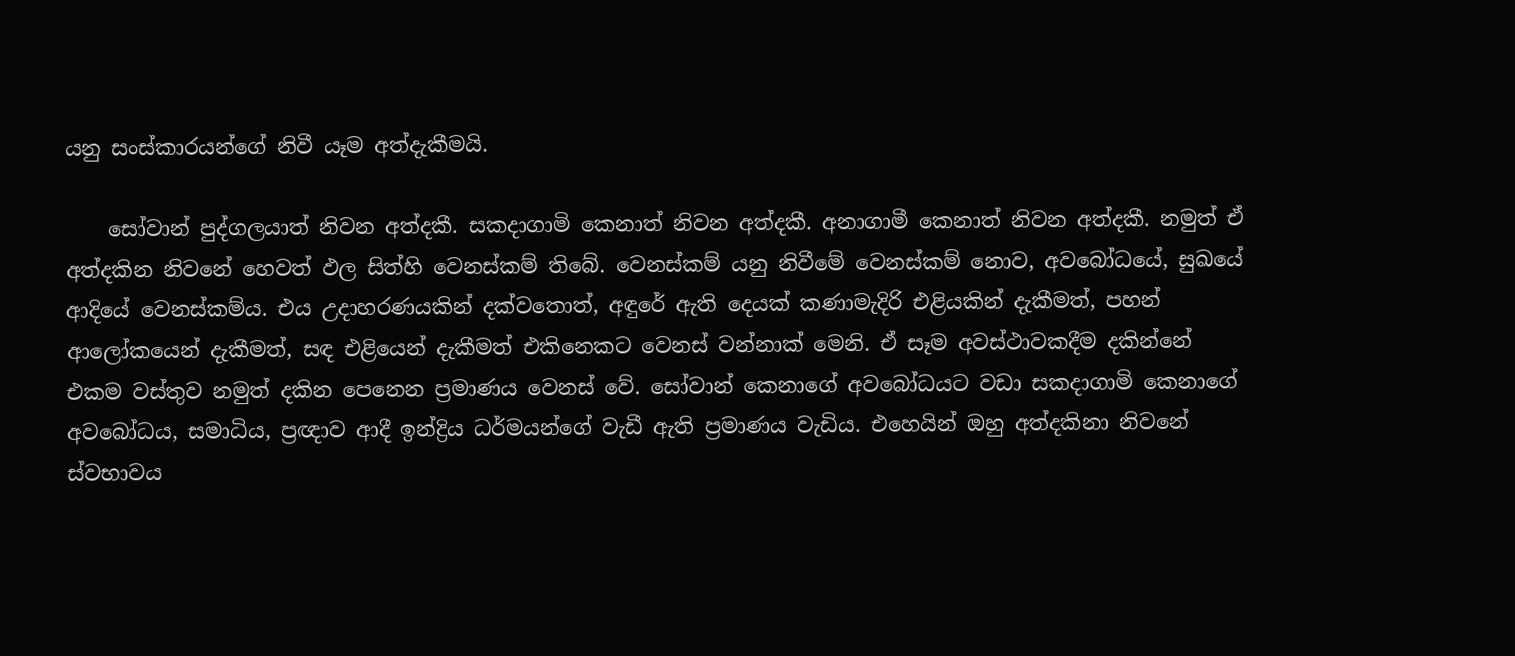යනු සංස්කාරයන්ගේ නිවී යෑම අත්දැකීමයි.

    සෝවාන් පුද්ගලයාත් නිවන අත්දකී. සකදාගාමි කෙනාත් නිවන අත්දකී. අනාගාමී කෙනාත් නිවන අත්දකී. නමුත් ඒ අත්දකින නිවනේ හෙවත් ඵල සිත්හි වෙනස්කම් තිබේ. වෙනස්කම් යනු නිවීමේ වෙනස්කම් නොව, අවබෝධයේ, සුඛයේ ආදියේ වෙනස්කම්ය. එය උදාහරණයකින් දක්වතොත්, අඳුරේ ඇති දෙයක් කණාමැදිරි එළියකින් දැකීමත්, පහන් ආලෝකයෙන් දැකීමත්, සඳ එළියෙන් දැකීමත් එකිනෙකට වෙනස් වන්නාක් මෙනි. ඒ සෑම අවස්ථාවකදීම දකින්නේ එකම වස්තුව නමුත් දකින පෙනෙන ප්‍රමාණය වෙනස් වේ. සෝවාන් කෙනාගේ අවබෝධයට වඩා සකදාගාමි කෙනාගේ අවබෝධය, සමාධිය, ප්‍රඥාව ආදී ඉන්ද්‍රිය ධර්මයන්ගේ වැඩී ඇති ප්‍රමාණය වැඩිය. එහෙයින් ඔහු අත්දකිනා නිවනේ ස්වභාවය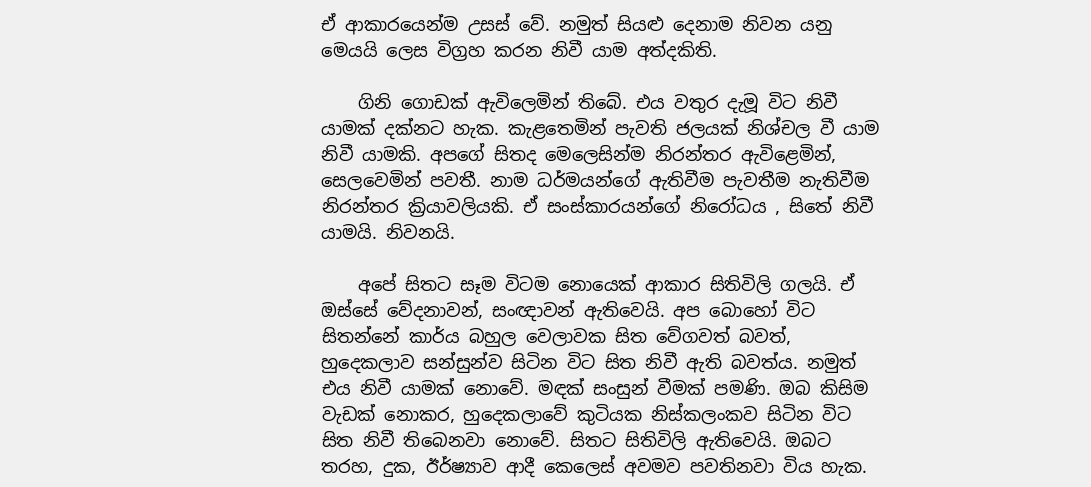ඒ ආකාරයෙන්ම උසස් වේ. නමුත් සියළු දෙනාම නිවන යනු මෙයයි ලෙස විග්‍රහ කරන නිවී යාම අත්දකිති.

    ගිනි ගොඩක් ඇවිලෙමින් තිබේ. එය වතුර දැමූ විට නිවී යාමක් දක්නට හැක. කැළතෙමින් පැවති ජලයක් නිශ්චල වී යාම නිවී යාමකි. අපගේ සිතද මෙලෙසින්ම නිරන්තර ඇවිළෙමින්, සෙලවෙමින් පවතී. නාම ධර්මයන්ගේ ඇතිවීම පැවතීම නැතිවීම නිරන්තර ක්‍රියාවලියකි. ඒ සංස්කාරයන්ගේ නිරෝධය , සිතේ නිවී යාමයි. නිවනයි.

    අපේ සිතට සෑම විටම නොයෙක් ආකාර සිතිවිලි ගලයි. ඒ ඔස්සේ වේදනාවන්, සංඥාවන් ඇතිවෙයි. අප බොහෝ විට සිතන්නේ කාර්ය බහුල වෙලාවක සිත වේගවත් බවත්, හුදෙකලාව සන්සුන්ව සිටින විට සිත නිවී ඇති බවත්ය. නමුත් එය නිවී යාමක් නොවේ. මඳක් සංසුන් වීමක් පමණි. ඔබ කිසිම වැඩක් නොකර, හුදෙකලාවේ කුටියක නිස්කලංකව සිටින විට සිත නිවී තිබෙනවා නොවේ. සිතට සිතිවිලි ඇතිවෙයි. ඔබට තරහ, දුක, ඊර්ෂ්‍යාව ආදී කෙලෙස් අවමව පවතිනවා විය හැක.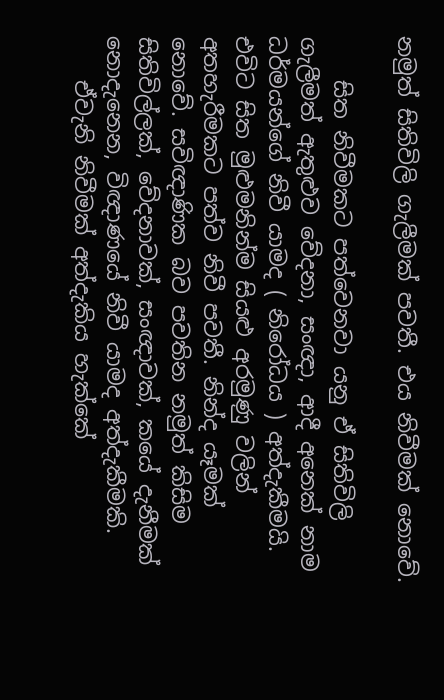නමුත් සිතිවිලි ගැලීමක් පවතී. එය නිවීමක් නොවේ.

    සිත නිවීමකට පත්වෙනවා යනු ඒ සිතිවිලි ගැලීමත් ඇතුළුව වේදනා, සංඥා, ආදී අනෙක් නාම ධර්මයන්ගේ නිවී යාමද ( නිරෝධය ) අත්දැකීමයි. එවිට සිත මුළුමනින්ම සියළු අරමුණු වලින් අතහැරීමකට පත්ව නිවී පවතී. නින්ද යෑමක් නොවේ. සවිඥාණික බව පවතින නමුත් කිසිම සිතිවිල්ලක්, වේදනාවක්, සංඥාවක්, කයේ දැනීමක් නොදැනෙන, විඥාණයේ නිවී යාමද අත්දැකීමකි.
    ඒවැනි නිවීමක් අත්දැකිය හැක්කේ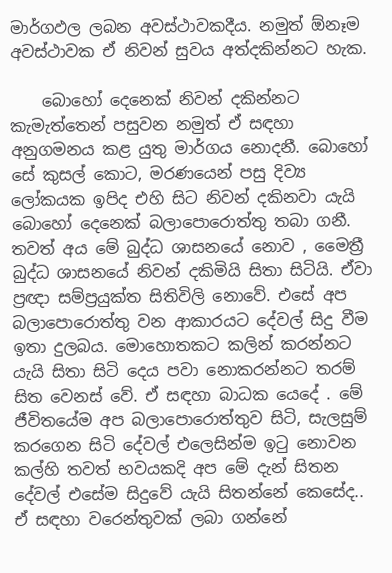මාර්ගඵල ලබන අවස්ථාවකදීය. නමුත් ඕනෑම අවස්ථාවක ඒ නිවන් සුවය අත්දකින්නට හැක.

    බොහෝ දෙනෙක් නිවන් දකින්නට කැමැත්තෙන් පසුවන නමුත් ඒ සඳහා අනුගමනය කළ යුතු මාර්ගය නොදනී. බොහෝ සේ කුසල් කොට, මරණයෙන් පසු දිව්‍ය ලෝකයක ඉපිද එහි සිට නිවන් දකිනවා යැයි බොහෝ දෙනෙක් බලාපොරොත්තු තබා ගනී. තවත් අය මේ බුද්ධ ශාසනයේ නොව , මෛත්‍රී බුද්ධ ශාසනයේ නිවන් දකිමියි සිතා සිටියි. ඒවා ප්‍රඥා සම්ප්‍රයුක්ත සිතිවිලි නොවේ. එසේ අප බලාපොරොත්තු වන ආකාරයට දේවල් සිදු වීම ඉතා දුලබය. මොහොතකට කලින් කරන්නට යැයි සිතා සිටි දෙය පවා නොකරන්නට තරම් සිත වෙනස් වේ. ඒ සඳහා බාධක යෙදේ . මේ ජීවිතයේම අප බලාපොරොත්තුව සිටි, සැලසුම් කරගෙන සිටි දේවල් එලෙසින්ම ඉටු නොවන කල්හි තවත් භවයකදි අප මේ දැන් සිතන දේවල් එසේම සිදුවේ යැයි සිතන්නේ කෙසේද.. ඒ සඳහා වරෙන්තුවක් ලබා ගන්නේ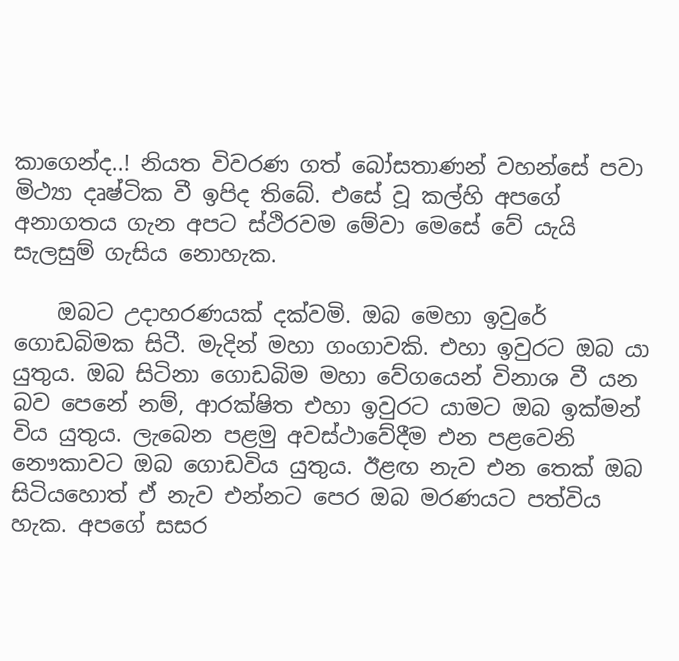කාගෙන්ද..! නියත විවරණ ගත් බෝසතාණන් වහන්සේ පවා මිථ්‍යා දෘෂ්ටික වී ඉපිද තිබේ. එසේ වූ කල්හි අපගේ අනාගතය ගැන අපට ස්ථිරවම මේවා මෙසේ වේ යැයි සැලසුම් ගැසිය නොහැක.

    ඔබට උදාහරණයක් දක්වමි. ඔබ මෙහා ඉවුරේ ගොඩබිමක සිටී. මැදින් මහා ගංගාවකි. එහා ඉවුරට ඔබ යා යුතුය. ඔබ සිටිනා ගොඩබිම මහා වේගයෙන් විනාශ වී යන බව පෙනේ නම්, ආරක්ෂිත එහා ඉවුරට යාමට ඔබ ඉක්මන් විය යුතුය. ලැබෙන පළමු අවස්ථාවේදීම එන පළවෙනි නෞකාවට ඔබ ගොඩවිය යුතුය. ඊළඟ නැව එන තෙක් ඔබ සිටියහොත් ඒ නැව එන්නට පෙර ඔබ මරණයට පත්විය හැක. අපගේ සසර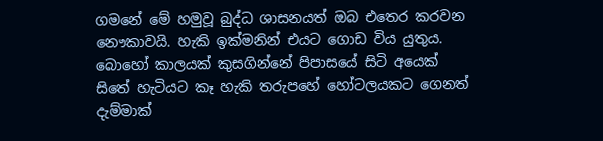ගමනේ මේ හමුවූ බුද්ධ ශාසනයත් ඔබ එතෙර කරවන නෞකාවයි. හැකි ඉක්මනින් එයට ගොඩ විය යුතුය. බොහෝ කාලයක් කුසගින්නේ පිපාසයේ සිටි අයෙක් සිතේ හැටියට කෑ හැකි තරුපහේ හෝටලයකට ගෙනත් දැම්මාක්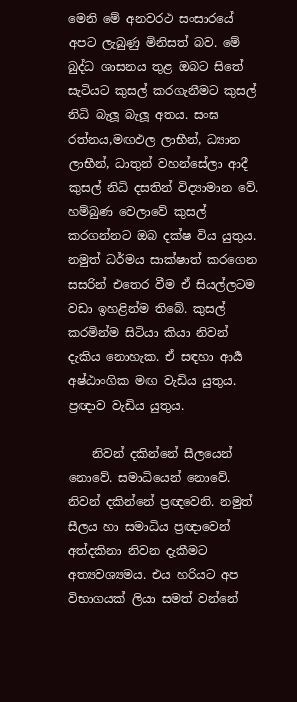මෙනි මේ අනවරථ සංසාරයේ අපට ලැබුණු මිනිසත් බව. මේ බුද්ධ ශාසනය තුළ ඔබට සිතේ සැටියට කුසල් කරගැනීමට කුසල් නිධි බැලූ බැලූ අතය. සංඝ රත්නය,මඟඵල ලාභීන්, ධ්‍යාන ලාභීන්, ධාතුන් වහන්සේලා ආදී කුසල් නිධි දසතින් විද්‍යාමාන වේ. හම්බුණ වෙලාවේ කුසල් කරගන්නට ඔබ දක්ෂ විය යුතුය. නමුත් ධර්මය සාක්ෂාත් කරගෙන සසරින් එතෙර වීම ඒ සියල්ලටම වඩා ඉහළින්ම තිබේ. කුසල් කරමින්ම සිටියා කියා නිවන් දැකිය නොහැක. ඒ සඳහා ආර්‍ය අෂ්ඨාංගික මඟ වැඩිය යුතුය. ප්‍රඥාව වැඩිය යුතුය.

    නිවන් දකින්නේ සීලයෙන් නොවේ. සමාධියෙන් නොවේ. නිවන් දකින්නේ ප්‍රඥවෙනි. නමුත් සීලය හා සමාධිය ප්‍රඥාවෙන් අත්දකිනා නිවන දැකීමට අත්‍යවශ්‍යමය. එය හරියට අප විභාගයක් ලියා සමත් වන්නේ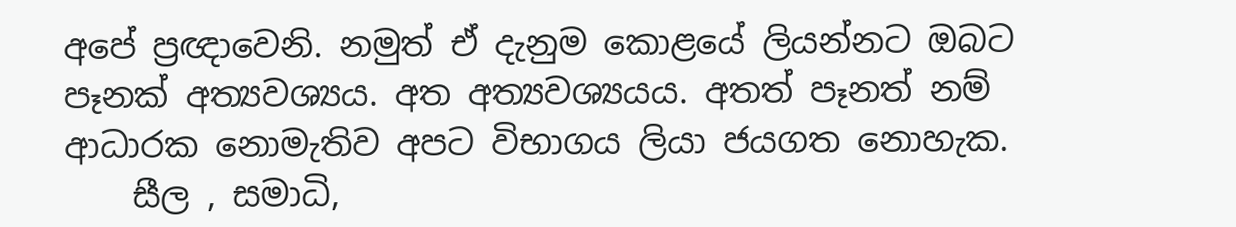අපේ ප්‍රඥාවෙනි. නමුත් ඒ දැනුම කොළයේ ලියන්නට ඔබට පෑනක් අත්‍යවශ්‍යය. අත අත්‍යවශ්‍යයය. අතත් පෑනත් නම් ආධාරක නොමැතිව අපට විභාගය ලියා ජයගත නොහැක.
    සීල , සමාධි,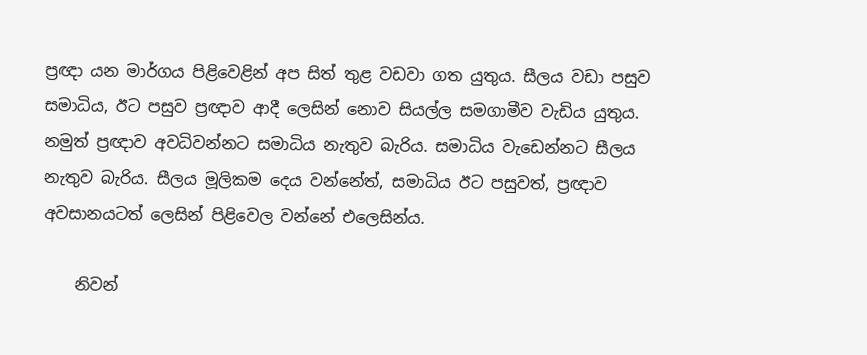ප්‍රඥා යන මාර්ගය පිළිවෙළින් අප සිත් තුළ වඩවා ගත යුතුය. සීලය වඩා පසුව සමාධිය, ඊට පසුව ප්‍රඥාව ආදී ලෙසින් නොව සියල්ල සමගාමීව වැඩිය යුතුය. නමුත් ප්‍රඥාව අවධිවන්නට සමාධිය නැතුව බැරිය. සමාධිය වැඩෙන්නට සීලය නැතුව බැරිය. සීලය මූලිකම දෙය වන්නේත්, සමාධිය ඊට පසුවත්, ප්‍රඥාව අවසානයටත් ලෙසින් පිළිවෙල වන්නේ එලෙසින්ය.

    නිවන්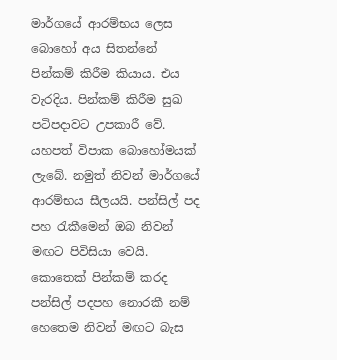මාර්ගයේ ආරම්භය ලෙස බොහෝ අය සිතන්නේ පින්කම් කිරීම කියාය. එය වැරදිය. පින්කම් කිරීම සුඛ පටිපදාවට උපකාරී වේ. යහපත් විපාක බොහෝමයක් ලැබේ. නමුත් නිවන් මාර්ගයේ ආරම්භය සීලයයි. පන්සිල් පද පහ රැකීමෙන් ඔබ නිවන් මඟට පිවිසියා වෙයි. කොතෙක් පින්කම් කරද පන්සිල් පදපහ නොරකී නම් හෙතෙම නිවන් මඟට බැස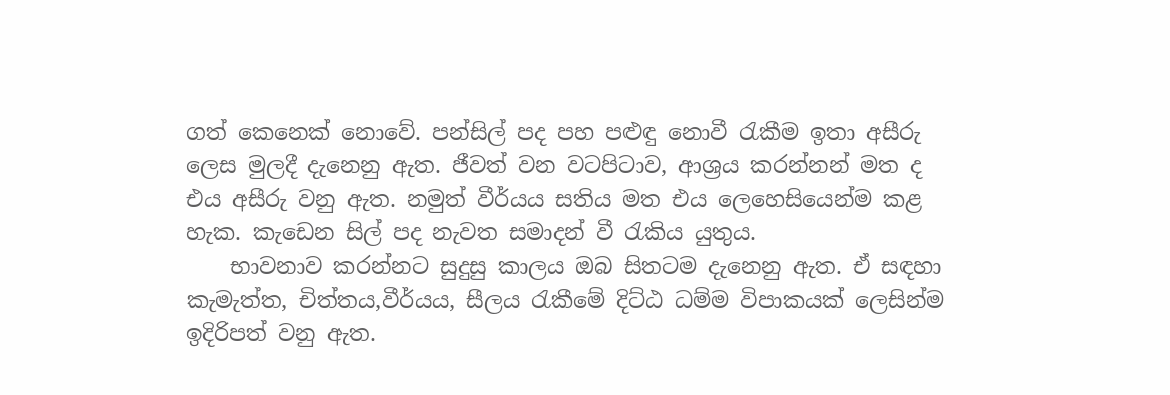ගත් කෙනෙක් නොවේ. පන්සිල් පද පහ පළුඳු නොවී රැකීම ඉතා අසීරු ලෙස මුලදී දැනෙනු ඇත. ජීවත් වන වටපිටාව, ආශ්‍රය කරන්නන් මත ද එය අසීරු වනු ඇත. නමුත් වීර්යය සතිය මත එය ලෙහෙසියෙන්ම කළ හැක. කැඩෙන සිල් පද නැවත සමාදන් වී රැකිය යුතුය.
    භාවනාව කරන්නට සුදුසු කාලය ඔබ සිතටම දැනෙනු ඇත. ඒ සඳහා කැමැත්ත, චිත්තය,වීර්යය, සීලය රැකීමේ දිට්ඨ ධම්ම විපාකයක් ලෙසින්ම ඉදිරිපත් වනු ඇත.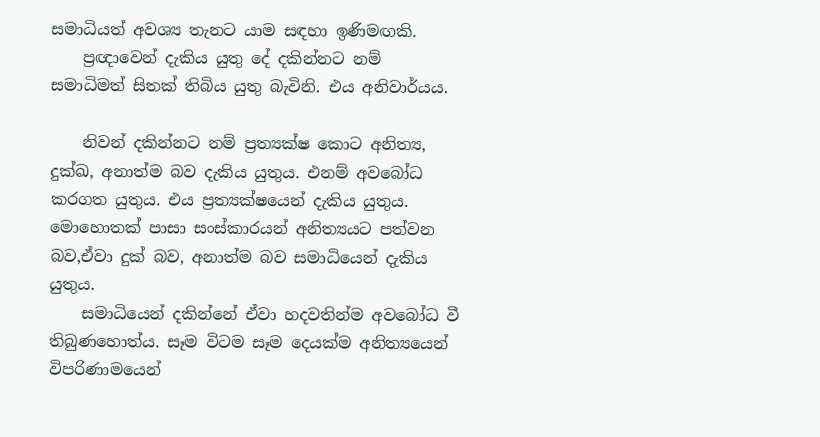සමාධියත් අවශ්‍ය තැනට යාම සඳහා ඉණිමඟකි.
    ප්‍රඥාවෙන් දැකිය යුතු දේ දකින්නට නම් සමාධිමත් සිතක් තිබිය යුතු බැවිනි. එය අනිවාර්යය.

    නිවන් දකින්නට නම් ප්‍රත්‍යක්ෂ කොට අනිත්‍ය, දුක්ඛ, අනාත්ම බව දැකිය යුතුය. එනම් අවබෝධ කරගත යුතුය. එය ප්‍රත්‍යක්ෂයෙන් දැකිය යුතුය. මොහොතක් පාසා සංස්කාරයන් අනිත්‍යයට පත්වන බව,ඒවා දුක් බව, අනාත්ම බව සමාධියෙන් දැකිය යුතුය.
    සමාධියෙන් දකින්නේ ඒවා හදවතින්ම අවබෝධ වී තිබුණහොත්ය. සෑම විටම සෑම දෙයක්ම අනිත්‍යයෙන් විපරිණාමයෙන්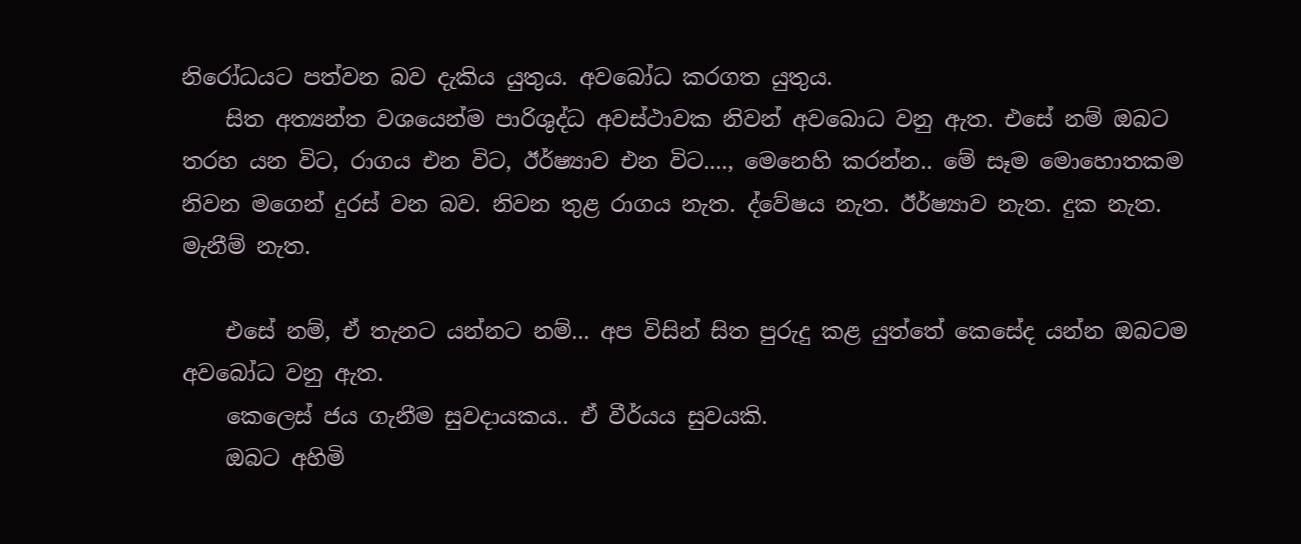නිරෝධයට පත්වන බව දැකිය යුතුය. අවබෝධ කරගත යුතුය.
    සිත අත්‍යන්ත වශයෙන්ම පාරිශුද්ධ අවස්ථාවක නිවන් අවබොධ වනු ඇත. එසේ නම් ඔබට තරහ යන විට, රාගය එන විට, ඊර්ෂ්‍යාව එන විට...., මෙනෙහි කරන්න.. මේ සෑම මොහොතකම නිවන මගෙන් දුරස් වන බව. නිවන තුළ රාගය නැත. ද්වේෂය නැත. ඊර්ෂ්‍යාව නැත. දුක නැත. මැනීම් නැත.

    එසේ නම්, ඒ තැනට යන්නට නම්... අප විසින් සිත පුරුදු කළ යුත්තේ කෙසේද යන්න ඔබටම අවබෝධ වනු ඇත.
    කෙලෙස් ජය ගැනීම සුවදායකය.. ඒ වීර්යය සුවයකි.
    ඔබට අහිමි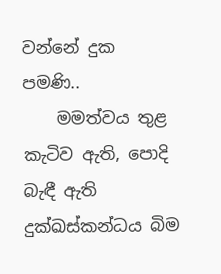වන්නේ දුක පමණි..
    මමත්වය තුළ කැටිව ඇති, පොදි බැඳී ඇති දුක්ඛස්කන්ධය බිම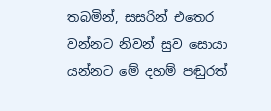තබමින්, සසරින් එතෙර වන්නට නිවන් සුව සොයා යන්නට මේ දහම් පඬුරත්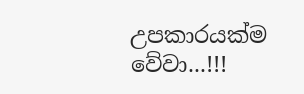උපකාරයක්ම වේවා...!!!